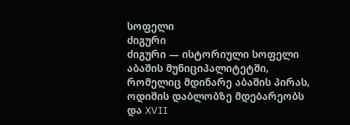სოფელი
ძიგური
ძიგური — ისტორიული სოფელი აბაშის მუნიციპალიტეტში, რომელიც მდინარე აბაშის პირას, ოდიშის დაბლობზე მდებარეობს და XVII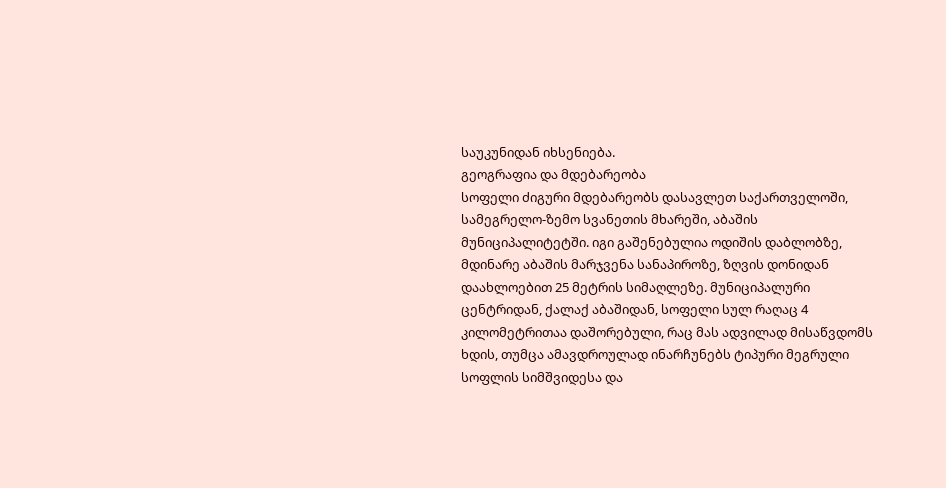საუკუნიდან იხსენიება.
გეოგრაფია და მდებარეობა
სოფელი ძიგური მდებარეობს დასავლეთ საქართველოში, სამეგრელო-ზემო სვანეთის მხარეში, აბაშის მუნიციპალიტეტში. იგი გაშენებულია ოდიშის დაბლობზე, მდინარე აბაშის მარჯვენა სანაპიროზე, ზღვის დონიდან დაახლოებით 25 მეტრის სიმაღლეზე. მუნიციპალური ცენტრიდან, ქალაქ აბაშიდან, სოფელი სულ რაღაც 4 კილომეტრითაა დაშორებული, რაც მას ადვილად მისაწვდომს ხდის, თუმცა ამავდროულად ინარჩუნებს ტიპური მეგრული სოფლის სიმშვიდესა და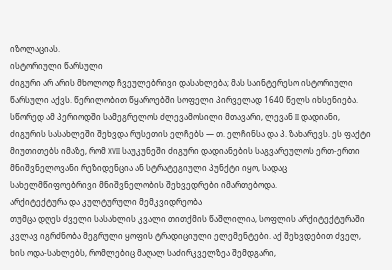იზოლაციას.
ისტორიული წარსული
ძიგური არ არის მხოლოდ ჩვეულებრივი დასახლება; მას საინტერესო ისტორიული წარსული აქვს. წერილობით წყაროებში სოფელი პირველად 1640 წელს იხსენიება. სწორედ ამ პერიოდში სამეგრელოს ძლევამოსილი მთავარი, ლევან II დადიანი, ძიგურის სასახლეში შეხვდა რუსეთის ელჩებს — თ. ელჩინსა და პ. ზახარევს. ეს ფაქტი მიუთითებს იმაზე, რომ XVII საუკუნეში ძიგური დადიანების საგვარეულოს ერთ-ერთი მნიშვნელოვანი რეზიდენცია ან სტრატეგიული პუნქტი იყო, სადაც სახელმწიფოებრივი მნიშვნელობის შეხვედრები იმართებოდა.
არქიტექტურა და კულტურული მემკვიდრეობა
თუმცა დღეს ძველი სასახლის კვალი თითქმის წაშლილია, სოფლის არქიტექტურაში კვლავ იგრძნობა მეგრული ყოფის ტრადიციული ელემენტები. აქ შეხვდებით ძველ, ხის ოდა-სახლებს, რომლებიც მაღალ საძირკველზეა შემდგარი,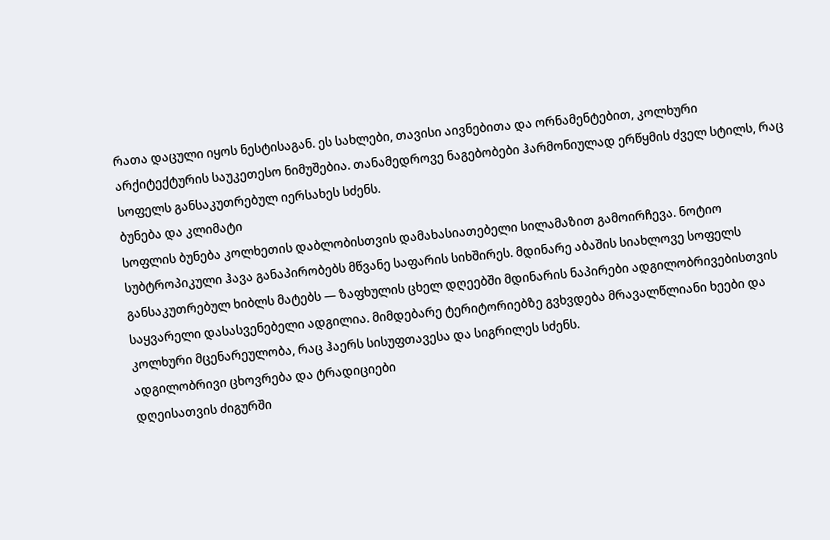რათა დაცული იყოს ნესტისაგან. ეს სახლები, თავისი აივნებითა და ორნამენტებით, კოლხური არქიტექტურის საუკეთესო ნიმუშებია. თანამედროვე ნაგებობები ჰარმონიულად ერწყმის ძველ სტილს, რაც სოფელს განსაკუთრებულ იერსახეს სძენს.
ბუნება და კლიმატი
სოფლის ბუნება კოლხეთის დაბლობისთვის დამახასიათებელი სილამაზით გამოირჩევა. ნოტიო სუბტროპიკული ჰავა განაპირობებს მწვანე საფარის სიხშირეს. მდინარე აბაშის სიახლოვე სოფელს განსაკუთრებულ ხიბლს მატებს — ზაფხულის ცხელ დღეებში მდინარის ნაპირები ადგილობრივებისთვის საყვარელი დასასვენებელი ადგილია. მიმდებარე ტერიტორიებზე გვხვდება მრავალწლიანი ხეები და კოლხური მცენარეულობა, რაც ჰაერს სისუფთავესა და სიგრილეს სძენს.
ადგილობრივი ცხოვრება და ტრადიციები
დღეისათვის ძიგურში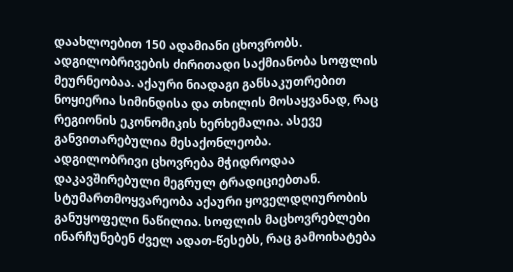დაახლოებით 150 ადამიანი ცხოვრობს. ადგილობრივების ძირითადი საქმიანობა სოფლის მეურნეობაა. აქაური ნიადაგი განსაკუთრებით ნოყიერია სიმინდისა და თხილის მოსაყვანად, რაც რეგიონის ეკონომიკის ხერხემალია. ასევე განვითარებულია მესაქონლეობა.
ადგილობრივი ცხოვრება მჭიდროდაა დაკავშირებული მეგრულ ტრადიციებთან. სტუმართმოყვარეობა აქაური ყოველდღიურობის განუყოფელი ნაწილია. სოფლის მაცხოვრებლები ინარჩუნებენ ძველ ადათ-წესებს, რაც გამოიხატება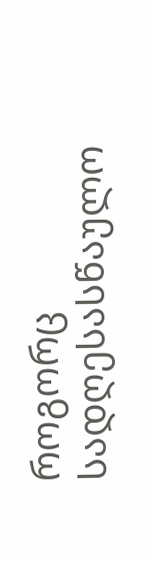როგორც სადღესასწაულო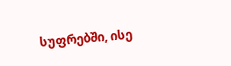სუფრებში, ისე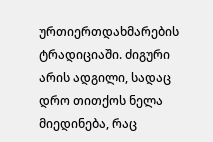ურთიერთდახმარების ტრადიციაში. ძიგური არის ადგილი, სადაც დრო თითქოს ნელა მიედინება, რაც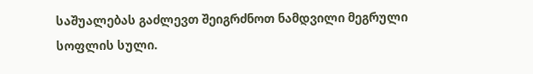საშუალებას გაძლევთ შეიგრძნოთ ნამდვილი მეგრული სოფლის სული.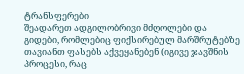ტრანსფერები
შეადარეთ ადგილობრივი მძღოლები და გიდები, რომლებიც ფიქსირებულ მარშრუტებზე თავიანთ ფასებს აქვეყანებენ (იგივე ჯავშნის პროცესი, რაც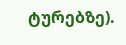ტურებზე).